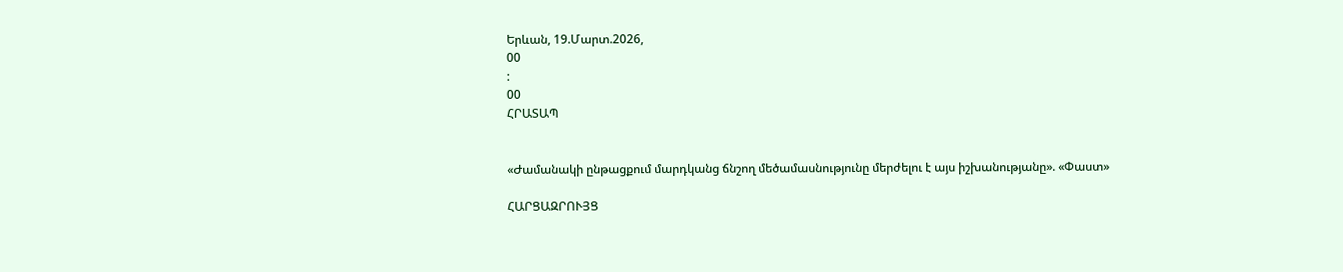Երևան, 19.Մարտ.2026,
00
:
00
ՀՐԱՏԱՊ


«Ժամանակի ընթացքում մարդկանց ճնշող մեծամասնությունը մերժելու է այս իշխանությանը». «Փաստ»

ՀԱՐՑԱԶՐՈՒՅՑ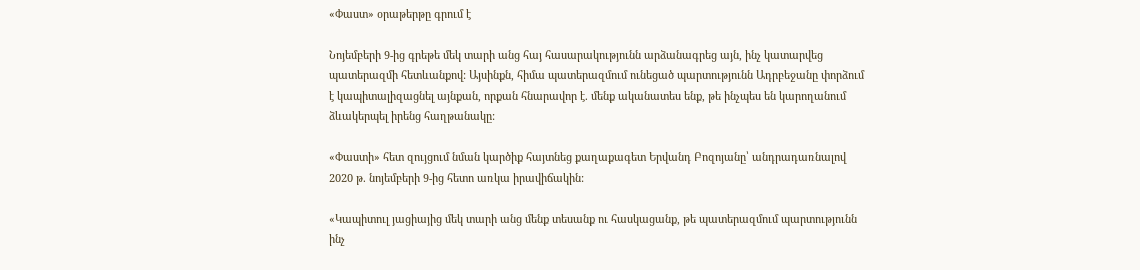«Փաստ» օրաթերթը գրում է

Նոյեմբերի 9-ից գրեթե մեկ տարի անց հայ հասարակությունն արձանագրեց այն, ինչ կատարվեց պատերազմի հետևանքով: Այսինքն, հիմա պատերազմում ունեցած պարտությունն Ադրբեջանը փորձում է կապիտալիզացնել այնքան, որքան հնարավոր է. մենք ականատես ենք, թե ինչպես են կարողանում ձևակերպել իրենց հաղթանակը:

«Փաստի» հետ զույցում նման կարծիք հայտնեց քաղաքագետ Երվանդ Բոզոյանը՝ անդրադառնալով 2020 թ. նոյեմբերի 9-ից հետո առկա իրավիճակին:

«Կապիտուլ յացիայից մեկ տարի անց մենք տեսանք ու հասկացանք, թե պատերազմում պարտությունն ինչ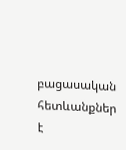բացասական հետևանքներ է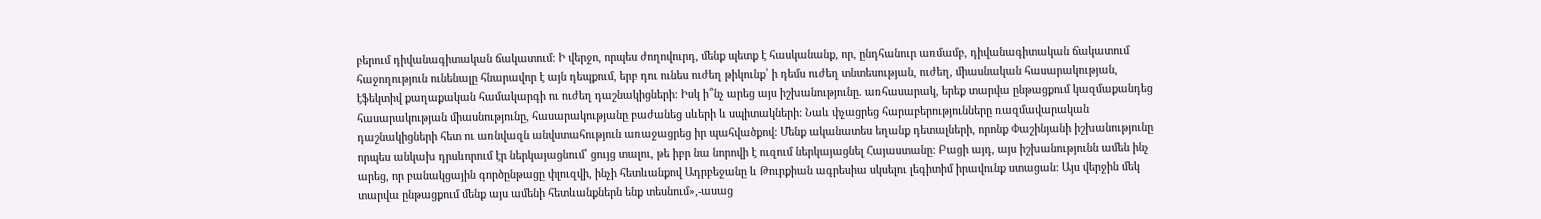բերում դիվանագիտական ճակատում: Ի վերջո, որպես ժողովուրդ, մենք պետք է հասկանանք, որ, ընդհանուր առմամբ, դիվանագիտական ճակատում հաջողություն ունենալը հնարավոր է այն դեպքում, երբ դու ունես ուժեղ թիկունք՝ ի դեմս ուժեղ տնտեսության, ուժեղ, միասնական հասարակության, էֆեկտիվ քաղաքական համակարգի ու ուժեղ դաշնակիցների: Իսկ ի՞նչ արեց այս իշխանությունը. առհասարակ, երեք տարվա ընթացքում կազմաքանդեց հասարակության միասնությունը, հասարակությանը բաժանեց սևերի և սպիտակների: Նաև փչացրեց հարաբերությունները ռազմավարական դաշնակիցների հետ ու առնվազն անվստահություն առաջացրեց իր պահվածքով: Մենք ականատես եղանք դետալների, որոնք Փաշինյանի իշխանությունը որպես անկախ դրսևորում էր ներկայացնում՝ ցույց տալու, թե իբր նա նորովի է ուզում ներկայացնել Հայաստանը: Բացի այդ, այս իշխանությունն ամեն ինչ արեց, որ բանակցային գործընթացը փլուզվի, ինչի հետևանքով Ադրբեջանը և Թուրքիան ագրեսիա սկսելու լեգիտիմ իրավունք ստացան: Այս վերջին մեկ տարվա ընթացքում մենք այս ամենի հետևանքներն ենք տեսնում»,-ասաց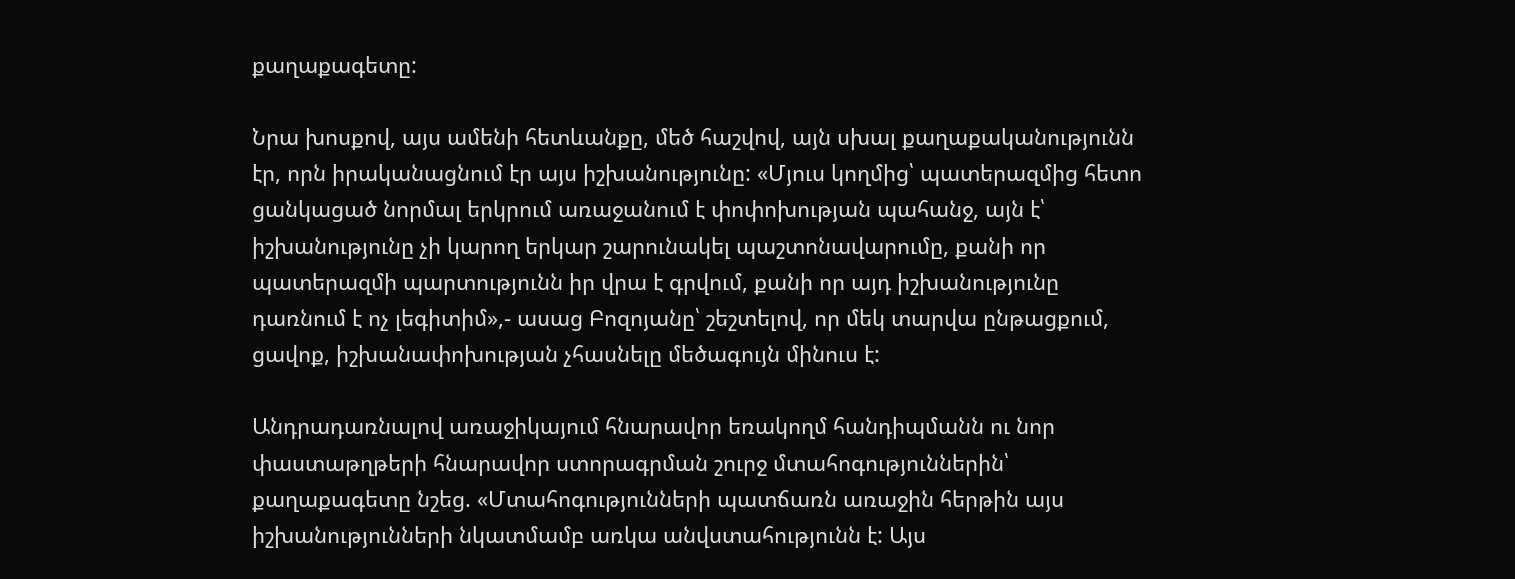քաղաքագետը:

Նրա խոսքով, այս ամենի հետևանքը, մեծ հաշվով, այն սխալ քաղաքականությունն էր, որն իրականացնում էր այս իշխանությունը: «Մյուս կողմից՝ պատերազմից հետո ցանկացած նորմալ երկրում առաջանում է փոփոխության պահանջ, այն է՝ իշխանությունը չի կարող երկար շարունակել պաշտոնավարումը, քանի որ պատերազմի պարտությունն իր վրա է գրվում, քանի որ այդ իշխանությունը դառնում է ոչ լեգիտիմ»,- ասաց Բոզոյանը՝ շեշտելով, որ մեկ տարվա ընթացքում, ցավոք, իշխանափոխության չհասնելը մեծագույն մինուս է:

Անդրադառնալով առաջիկայում հնարավոր եռակողմ հանդիպմանն ու նոր փաստաթղթերի հնարավոր ստորագրման շուրջ մտահոգություններին՝ քաղաքագետը նշեց. «Մտահոգությունների պատճառն առաջին հերթին այս իշխանությունների նկատմամբ առկա անվստահությունն է: Այս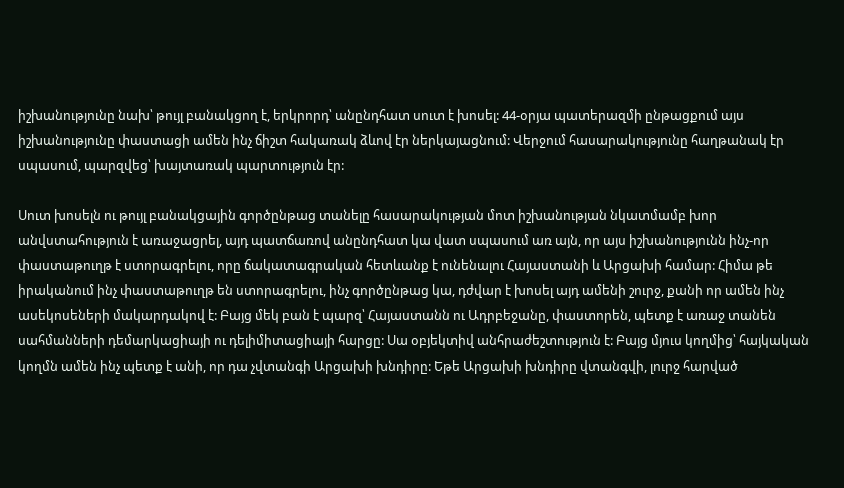իշխանությունը նախ՝ թույլ բանակցող է, երկրորդ՝ անընդհատ սուտ է խոսել: 44-օրյա պատերազմի ընթացքում այս իշխանությունը փաստացի ամեն ինչ ճիշտ հակառակ ձևով էր ներկայացնում: Վերջում հասարակությունը հաղթանակ էր սպասում, պարզվեց՝ խայտառակ պարտություն էր:

Սուտ խոսելն ու թույլ բանակցային գործընթաց տանելը հասարակության մոտ իշխանության նկատմամբ խոր անվստահություն է առաջացրել, այդ պատճառով անընդհատ կա վատ սպասում առ այն, որ այս իշխանությունն ինչ-որ փաստաթուղթ է ստորագրելու, որը ճակատագրական հետևանք է ունենալու Հայաստանի և Արցախի համար: Հիմա թե իրականում ինչ փաստաթուղթ են ստորագրելու, ինչ գործընթաց կա, դժվար է խոսել այդ ամենի շուրջ, քանի որ ամեն ինչ ասեկոսեների մակարդակով է: Բայց մեկ բան է պարզ՝ Հայաստանն ու Ադրբեջանը, փաստորեն, պետք է առաջ տանեն սահմանների դեմարկացիայի ու դելիմիտացիայի հարցը: Սա օբյեկտիվ անհրաժեշտություն է: Բայց մյուս կողմից՝ հայկական կողմն ամեն ինչ պետք է անի, որ դա չվտանգի Արցախի խնդիրը: Եթե Արցախի խնդիրը վտանգվի, լուրջ հարված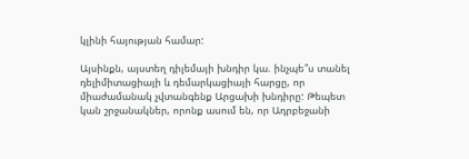կլինի հայության համար:

Այսինքն, այստեղ դիլեմայի խնդիր կա. ինչպե՞ս տանել դելիմիտացիայի և դեմարկացիայի հարցը, որ միաժամանակ չվտանգենք Արցախի խնդիրը: Թեպետ կան շրջանակներ, որոնք ասում են, որ Ադրբեջանի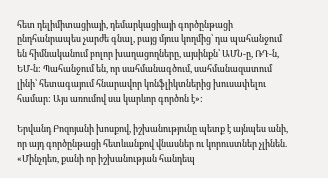հետ դելիմիտացիայի, դեմարկացիայի գործընթացի ընդհանրապես չարժե գնալ, բայց մյուս կողմից՝ դա պահանջում են հիմնականում բոլոր խաղացողները, այսինքն՝ ԱՄՆ-ը, ՌԴ-ն, ԵՄ-ն: Պահանջում են, որ սահմանագծում, սահմանազատում լինի՝ հետագայում հնարավոր կոնֆլիկտներից խուսափելու համար: Այս առումով սա կարևոր գործոն է»:

Երվանդ Բոզոյանի խոսքով, իշխանությունը պետք է այնպես անի, որ այդ գործընթացի հետևանքով վնասներ ու կորուստներ չլինեն. «Մինչդեռ, քանի որ իշխանության հանդեպ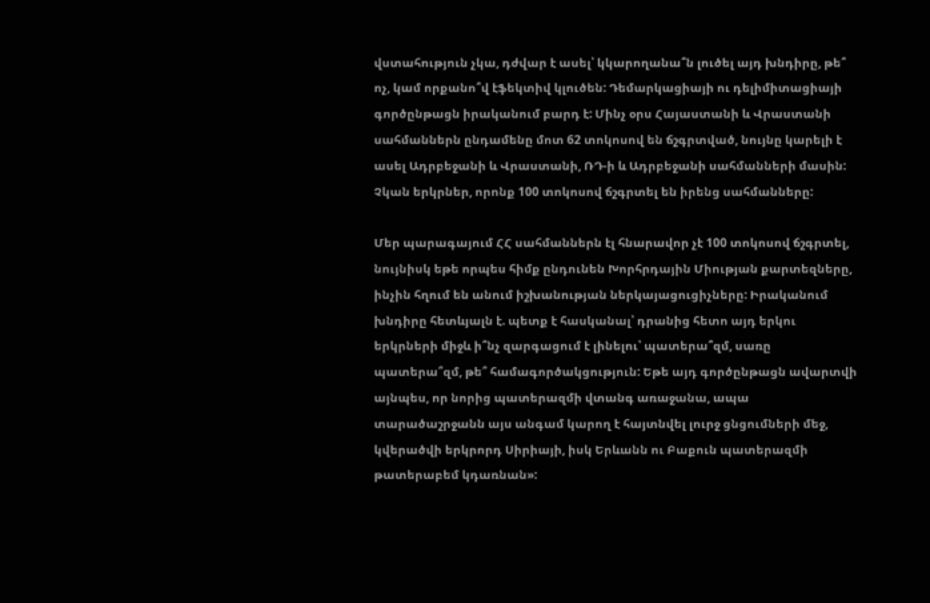վստահություն չկա, դժվար է ասել՝ կկարողանա՞ն լուծել այդ խնդիրը, թե՞ ոչ, կամ որքանո՞վ էֆեկտիվ կլուծեն: Դեմարկացիայի ու դելիմիտացիայի գործընթացն իրականում բարդ է: Մինչ օրս Հայաստանի և Վրաստանի սահմաններն ընդամենը մոտ 62 տոկոսով են ճշգրտված, նույնը կարելի է ասել Ադրբեջանի և Վրաստանի, ՌԴ-ի և Ադրբեջանի սահմանների մասին: Չկան երկրներ, որոնք 100 տոկոսով ճշգրտել են իրենց սահմանները:

Մեր պարագայում ՀՀ սահմաններն էլ հնարավոր չէ 100 տոկոսով ճշգրտել, նույնիսկ եթե որպես հիմք ընդունեն Խորհրդային Միության քարտեզները, ինչին հղում են անում իշխանության ներկայացուցիչները: Իրականում խնդիրը հետևյալն է. պետք է հասկանալ՝ դրանից հետո այդ երկու երկրների միջև ի՞նչ զարգացում է լինելու՝ պատերա՞զմ, սառը պատերա՞զմ, թե՞ համագործակցություն: Եթե այդ գործընթացն ավարտվի այնպես, որ նորից պատերազմի վտանգ առաջանա, ապա տարածաշրջանն այս անգամ կարող է հայտնվել լուրջ ցնցումների մեջ, կվերածվի երկրորդ Սիրիայի, իսկ Երևանն ու Բաքուն պատերազմի թատերաբեմ կդառնան»: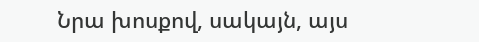Նրա խոսքով, սակայն, այս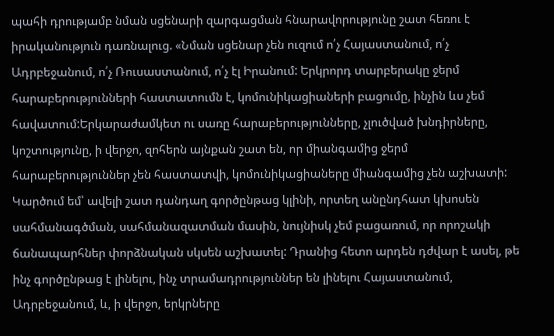պահի դրությամբ նման սցենարի զարգացման հնարավորությունը շատ հեռու է իրականություն դառնալուց. «Նման սցենար չեն ուզում ո՛չ Հայաստանում, ո՛չ Ադրբեջանում, ո՛չ Ռուսաստանում, ո՛չ էլ Իրանում: Երկրորդ տարբերակը ջերմ հարաբերությունների հաստատումն է, կոմունիկացիաների բացումը, ինչին ևս չեմ հավատում:Երկարաժամկետ ու սառը հարաբերությունները, չլուծված խնդիրները, կոշտությունը, ի վերջո, զոհերն այնքան շատ են, որ միանգամից ջերմ հարաբերություններ չեն հաստատվի, կոմունիկացիաները միանգամից չեն աշխատի: Կարծում եմ՝ ավելի շատ դանդաղ գործընթաց կլինի, որտեղ անընդհատ կխոսեն սահմանագծման, սահմանազատման մասին, նույնիսկ չեմ բացառում, որ որոշակի ճանապարհներ փորձնական սկսեն աշխատել: Դրանից հետո արդեն դժվար է ասել, թե ինչ գործընթաց է լինելու, ինչ տրամադրություններ են լինելու Հայաստանում, Ադրբեջանում, և, ի վերջո, երկրները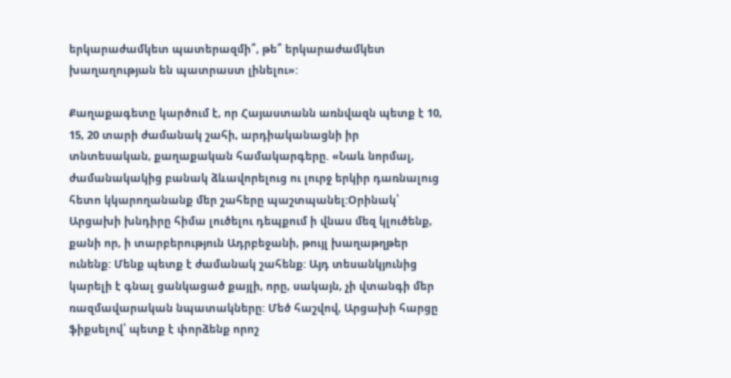երկարաժամկետ պատերազմի՞, թե՞ երկարաժամկետ խաղաղության են պատրաստ լինելու»:

Քաղաքագետը կարծում է, որ Հայաստանն առնվազն պետք է 10, 15, 20 տարի ժամանակ շահի, արդիականացնի իր տնտեսական, քաղաքական համակարգերը. «Նաև նորմալ, ժամանակակից բանակ ձևավորելուց ու լուրջ երկիր դառնալուց հետո կկարողանանք մեր շահերը պաշտպանել:Օրինակ՝ Արցախի խնդիրը հիմա լուծելու դեպքում ի վնաս մեզ կլուծենք, քանի որ, ի տարբերություն Ադրբեջանի, թույլ խաղաթղթեր ունենք: Մենք պետք է ժամանակ շահենք: Այդ տեսանկյունից կարելի է գնալ ցանկացած քայլի, որը, սակայն, չի վտանգի մեր ռազմավարական նպատակները: Մեծ հաշվով, Արցախի հարցը ֆիքսելով՝ պետք է փորձենք որոշ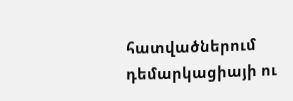հատվածներում դեմարկացիայի ու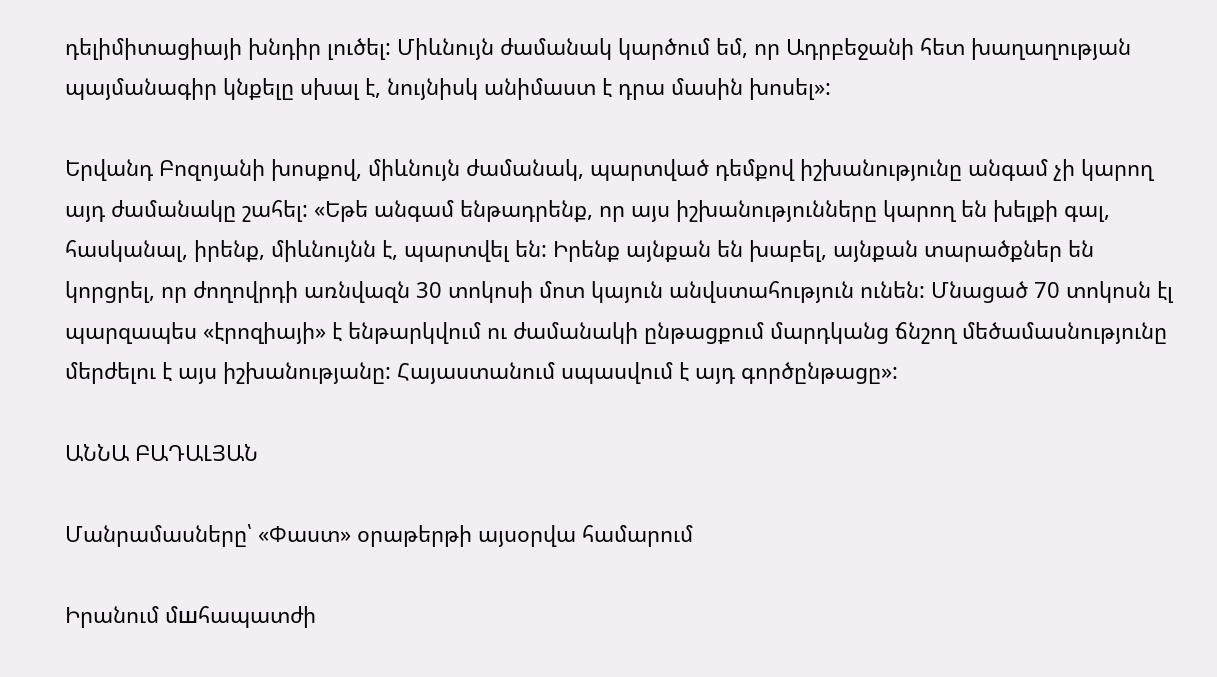դելիմիտացիայի խնդիր լուծել: Միևնույն ժամանակ կարծում եմ, որ Ադրբեջանի հետ խաղաղության պայմանագիր կնքելը սխալ է, նույնիսկ անիմաստ է դրա մասին խոսել»:

Երվանդ Բոզոյանի խոսքով, միևնույն ժամանակ, պարտված դեմքով իշխանությունը անգամ չի կարող այդ ժամանակը շահել: «Եթե անգամ ենթադրենք, որ այս իշխանությունները կարող են խելքի գալ, հասկանալ, իրենք, միևնույնն է, պարտվել են: Իրենք այնքան են խաբել, այնքան տարածքներ են կորցրել, որ ժողովրդի առնվազն 30 տոկոսի մոտ կայուն անվստահություն ունեն: Մնացած 70 տոկոսն էլ պարզապես «էրոզիայի» է ենթարկվում ու ժամանակի ընթացքում մարդկանց ճնշող մեծամասնությունը մերժելու է այս իշխանությանը: Հայաստանում սպասվում է այդ գործընթացը»:

ԱՆՆԱ ԲԱԴԱԼՅԱՆ

Մանրամասները՝ «Փաստ» օրաթերթի այսօրվա համարում

Իրանում մшհապատժի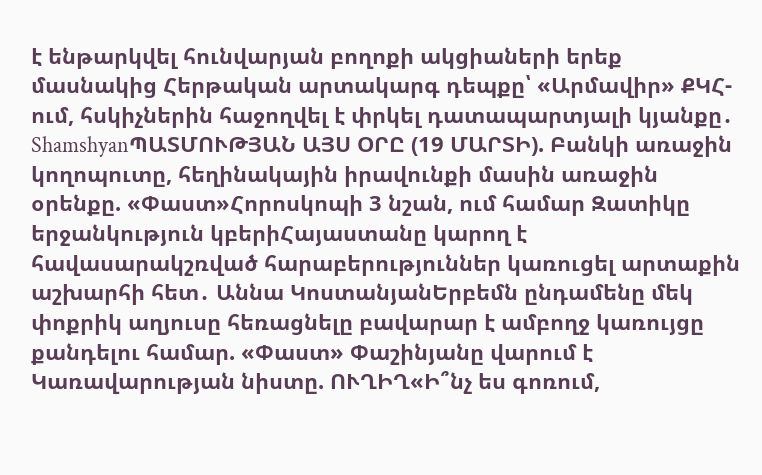է ենթարկվել հունվարյան բողոքի ակցիաների երեք մասնակից Հերթական արտակարգ դեպքը՝ «Արմավիր» ՔԿՀ-ում, հսկիչներին հաջողվել է փրկել դատապարտյալի կյանքը․ ShamshyanՊԱՏՄՈՒԹՅԱՆ ԱՅՍ ՕՐԸ (19 ՄԱՐՏԻ). Բանկի առաջին կողոպուտը, հեղինակային իրավունքի մասին առաջին օրենքը. «Փաստ»Հորոսկոպի 3 նշան, ում համար Զատիկը երջանկություն կբերիՀայաստանը կարող է հավասարակշռված հարաբերություններ կառուցել արտաքին աշխարհի հետ․ Աննա ԿոստանյանԵրբեմն ընդամենը մեկ փոքրիկ աղյուսը հեռացնելը բավարար է ամբողջ կառույցը քանդելու համար. «Փաստ» Փաշինյանը վարում է Կառավարության նիստը. ՈՒՂԻՂ«Ի՞նչ ես գոռում,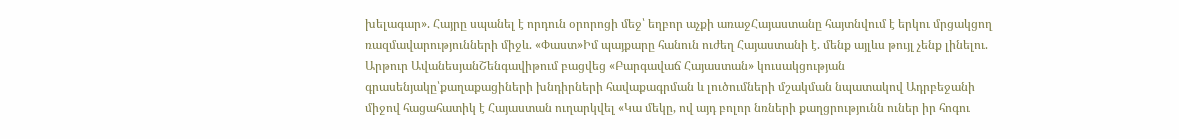խելագար». Հայրը սպանել է որդուն օրորոցի մեջ՝ եղբոր աչքի առաջՀայաստանը հայտնվում է երկու մրցակցող ռազմավարությունների միջև. «Փաստ»Իմ պայքարը հանուն ուժեղ Հայաստանի է. մենք այլևս թույլ չենք լինելու. Արթուր ԱվանեսյանՇենգավիթում բացվեց «Բարգավաճ Հայաստան» կուսակցության գրասենյակը՝քաղաքացիների խնդիրների հավաքագրման և լուծումների մշակման նպատակով Ադրբեջանի միջով հացահատիկ է Հայաստան ուղարկվել «Կա մեկը, ով այդ բոլոր նռների քաղցրությունն ուներ իր հոգու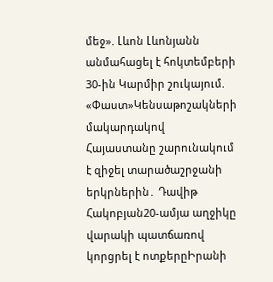մեջ». Լևոն Լևոնյանն անմահացել է հոկտեմբերի 30-ին Կարմիր շուկայում. «Փաստ»Կենսաթոշակների մակարդակով Հայաստանը շարունակում է զիջել տարածաշրջանի երկրներին․ Դավիթ Հակոբյան20-ամյա աղջիկը վարակի պատճառով կորցրել է ոտքերըԻրանի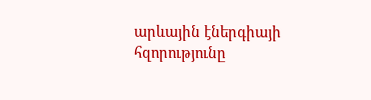արևային էներգիայի հզորությունը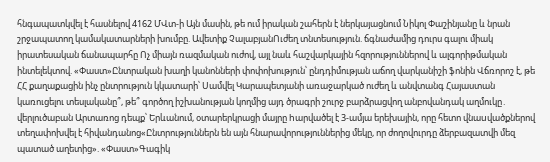հնգապատկվել է հասնելով 4162 ՄՎտ-ի Այն մասին, թե ում իրական շահերն է ներկայացնում Նիկոլ Փաշինյանը և նրան շրջապատող կամակատարների խումբը. Ավետիք ՉալաբյանՈւժեղ տնտեսություն. ճգնաժամից դուրս գալու միակ իրատեսական ճանապարհը Ոչ միայն ռազմական ուժով, այլ նաև հաշվարկային հզորություններով և ալգորիթմական ինտելեկտով. «Փաստ»Ընտրական խաղի կանոնների փոփոխություն՝ ընդդիմության աճող վարկանիշի ֆոնին Վճռորոշ է, թե ՀՀ քաղաքացին ինչ ընտրություն կկատարի՝ Սամվել Կարապետյանի առաջարկած ուժեղ և անվտանգ Հայաստան կառուցելու տեսլականը՞, թե՞ գործող իշխանության կողմից այդ ծրագրի շուրջ բարձրացվող անբովանդակ աղմուկը․ վերլուծաբան Արտառոց դեպք՝ Երևանում, օտարերկրացի մայրը hարվածել է 3-ամյա երեխային, որը հետո վնաuվածքներով տեղափոխվել է հիվանդանոց«Ընտրություններն են այն հնարավորություններից մեկը, որ ժողովուրդը ձերբազատվի մեզ պատած աղետից». «Փաստ»Գագիկ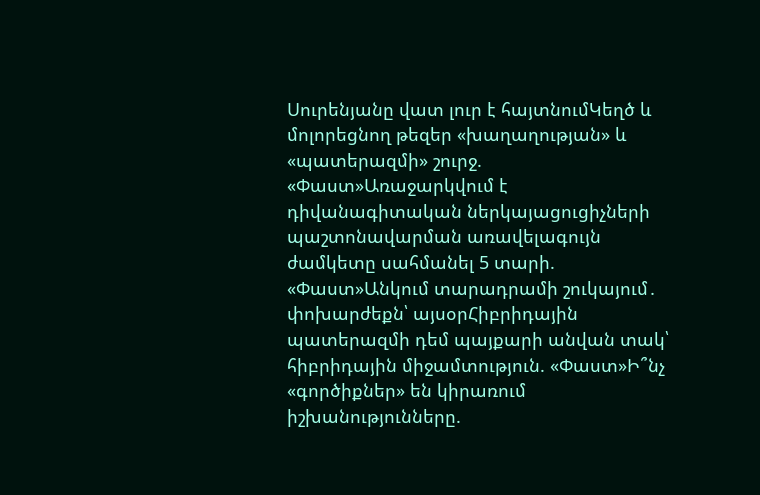Սուրենյանը վատ լուր է հայտնումԿեղծ և մոլորեցնող թեզեր «խաղաղության» և «պատերազմի» շուրջ. «Փաստ»Առաջարկվում է դիվանագիտական ներկայացուցիչների պաշտոնավարման առավելագույն ժամկետը սահմանել 5 տարի. «Փաստ»Անկում տարադրամի շուկայում․ փոխարժեքն՝ այսօրՀիբրիդային պատերազմի դեմ պայքարի անվան տակ՝ հիբրիդային միջամտություն. «Փաստ»Ի՞նչ «գործիքներ» են կիրառում իշխանությունները.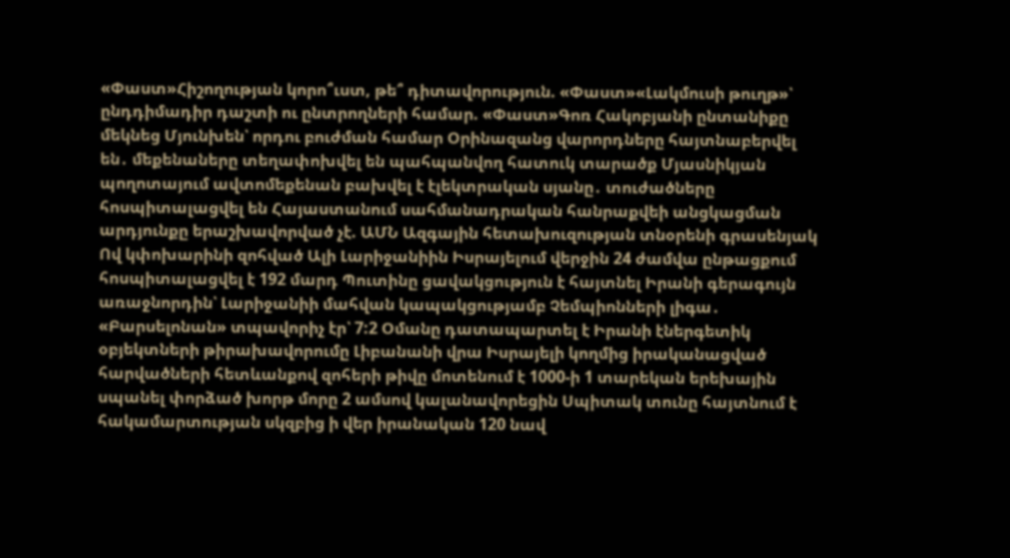«Փաստ»Հիշողության կորո՞ւստ, թե՞ դիտավորություն. «Փաստ»«Լակմուսի թուղթ»՝ ընդդիմադիր դաշտի ու ընտրողների համար. «Փաստ»Գոռ Հակոբյանի ընտանիքը մեկնեց Մյունխեն՝ որդու բուժման համար Օրինազանց վարորդները հայտնաբերվել են․ մեքենաները տեղափոխվել են պահպանվող հատուկ տարածք Մյասնիկյան պողոտայում ավտոմեքենան բախվել է էլեկտրական սյանը․ տուժածները հոսպիտալացվել են Հայաստանում սահմանադրական հանրաքվեի անցկացման արդյունքը երաշխավորված չէ. ԱՄՆ Ազգային հետախուզության տնօրենի գրասենյակ Ով կփոխարինի զոհված Ալի Լարիջանիին Իսրայելում վերջին 24 ժամվա ընթացքում հոսպիտալացվել է 192 մարդ Պուտինը ցավակցություն է հայտնել Իրանի գերագույն առաջնորդին՝ Լարիջանիի մահվան կապակցությամբ Չեմպիոնների լիգա․ «Բարսելոնան» տպավորիչ էր՝ 7:2 Օմանը դատապարտել է Իրանի էներգետիկ օբյեկտների թիրախավորումը Լիբանանի վրա Իսրայելի կողմից իրականացված հարվածների հետևանքով զոհերի թիվը մոտենում է 1000-ի 1 տարեկան երեխային սպանել փորձած խորթ մորը 2 ամսով կալանավորեցին Սպիտակ տունը հայտնում է հակամարտության սկզբից ի վեր իրանական 120 նավ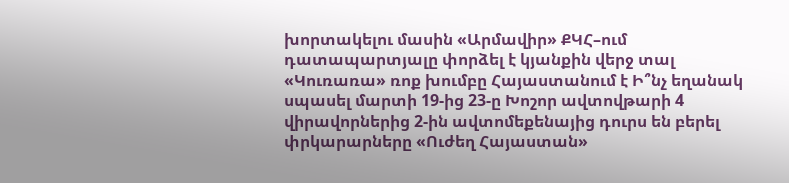խորտակելու մասին «Արմավիր» ՔԿՀ–ում դատապարտյալը փորձել է կյանքին վերջ տալ «Կուռառա» ռոք խումբը Հայաստանում է Ի՞նչ եղանակ սպասել մարտի 19-ից 23-ը Խոշոր ավտովթարի 4 վիրավորներից 2-ին ավտոմեքենայից դուրս են բերել փրկարարները «Ուժեղ Հայաստան»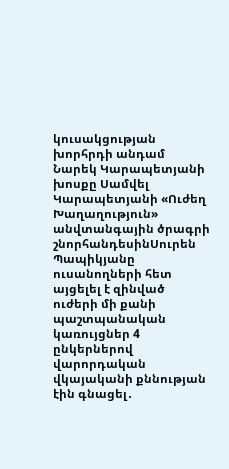կուսակցության խորհրդի անդամ Նարեկ Կարապետյանի խոսքը Սամվել Կարապետյանի «Ուժեղ Խաղաղություն» անվտանգային ծրագրի շնորհանդեսինՍուրեն Պապիկյանը ուսանողների հետ այցելել է զինված ուժերի մի քանի պաշտպանական կառույցներ 4 ընկերներով վարորդական վկայականի քննության էին գնացել․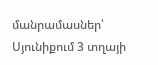մանրամասներ՝ Սյունիքում 3 տղայի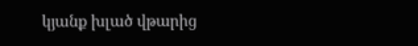կյանք խլած վթարից